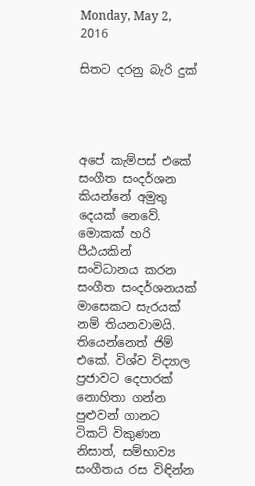Monday, May 2, 2016

සිතට දරනු බැරි දුක්




අපේ කැම්පස් එකේ සංගීත සංදර්ශන කියන්නේ අමුතු දෙයක් නෙවේ. මොකක් හරි පීඨයකින් සංවිධානය කරන සංගීත සංදර්ශනයක් මාසෙකට සැරයක් නම් තියනවාමයි. තියෙන්නෙත් ජිම් එකේ. විශ්ව විද්‍යාල ප්‍රජාවට දෙපාරක් නොහිතා ගන්න පුළුවන් ගානට ටිකට් විකුණන නිසාත්, සම්භාව්‍ය සංගීතය රස විඳින්න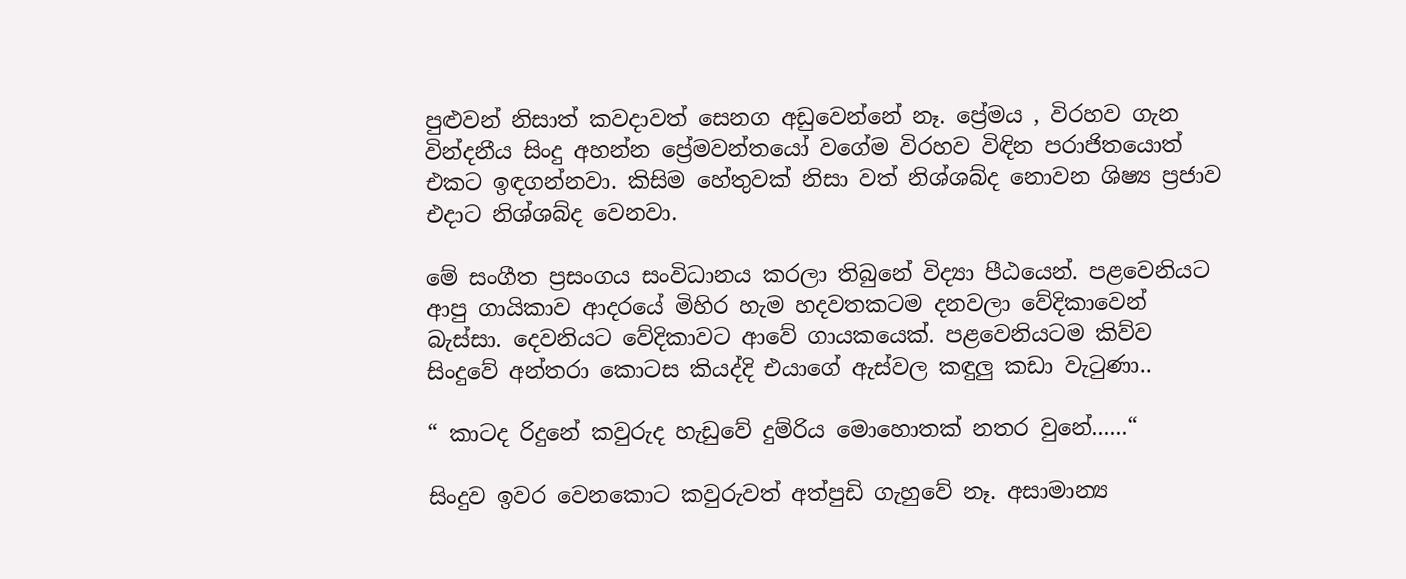පුළුවන් නිසාත් කවදාවත් සෙනග අඩුවෙන්නේ නෑ. ප්‍රේමය , විරහව ගැන වින්දනීය සිංදු අහන්න ප්‍රේමවන්තයෝ වගේම විරහව විඳින පරාජිතයොත් එකට ඉඳගන්නවා. කිසිම හේතුවක් නිසා වත් නිශ්ශබ්ද නොවන ශිෂ්‍ය ප්‍රජාව එදාට නිශ්ශබ්ද වෙනවා.

මේ සංගීත ප්‍රසංගය සංවිධානය කරලා තිබුනේ විද්‍යා පීඨයෙන්. පළවෙනියට ආපු ගායිකාව ආදරයේ මිහිර හැම හදවතකටම දනවලා වේදිකාවෙන් බැස්සා. දෙවනියට වේදිකාවට ආවේ ගායකයෙක්. පළවෙනියටම කිව්ව සිංදුවේ අන්තරා කොටස කියද්දි එයාගේ ඇස්වල කඳුලු කඩා වැටුණා..

“ කාටද රිදුනේ කවුරුද හැඩුවේ දුම්රිය මොහොතක් නතර වුනේ......“

සිංදුව ඉවර වෙනකොට කවුරුවත් අත්පුඩි ගැහුවේ නෑ. අසාමාන්‍ය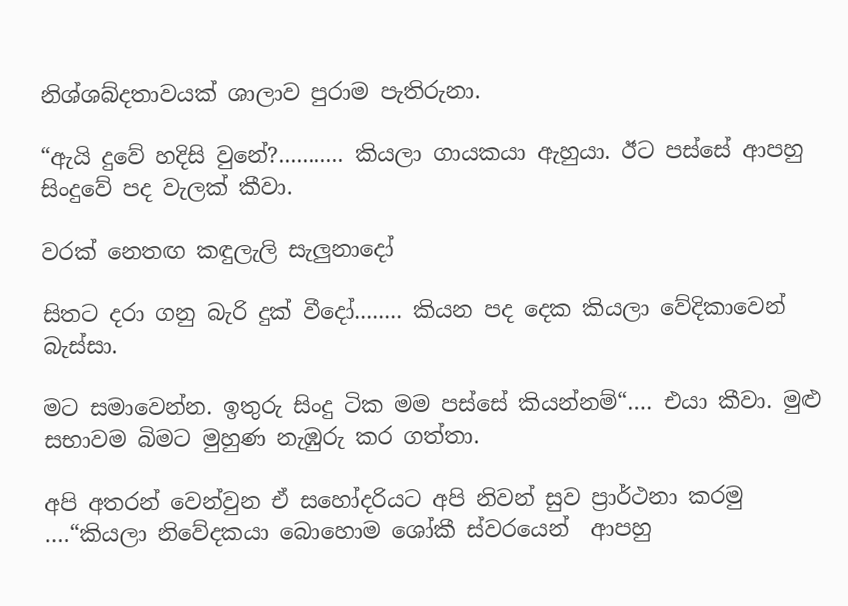නිශ්ශබ්දතාවයක් ශාලාව පුරාම පැතිරුනා.

“ඇයි දුවේ හදිසි වුනේ?........... කියලා ගායකයා ඇහුයා. ඊට පස්සේ ආපහු සිංදුවේ පද වැලක් කීවා.

වරක් නෙතඟ කඳුලැලි සැලුනාදෝ

සිතට දරා ගනු බැරි දුක් වීදෝ........ කියන පද දෙක කියලා වේදිකාවෙන් බැස්සා.

මට සමාවෙන්න. ඉතුරු සිංදු ටික මම පස්සේ කියන්නම්“…. එයා කීවා. මුළු සභාවම බිමට මුහුණ නැඹුරු කර ගත්තා.

අපි අතරන් වෙන්වුන ඒ සහෝදරියට අපි නිවන් සුව ප්‍රාර්ථනා කරමු ….“කියලා නිවේදකයා බොහොම ශෝකී ස්වරයෙන්  ආපහු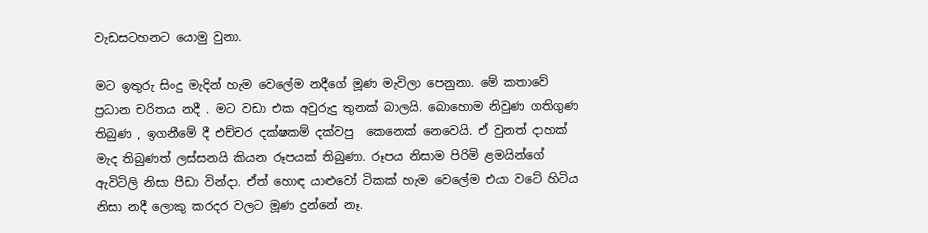වැඩසටහනට යොමු වුනා.

මට ඉතුරු සිංදු මැදින් හැම වෙලේම නදීගේ මූණ මැවිලා පෙනුනා. මේ කතාවේ ප්‍රධාන චරිතය නදී . මට වඩා එක අවුරුදු තුනක් බාලයි. බොහොම නිවුණ ගතිගුණ තිබුණ , ඉගනීමේ දී එච්චර දක්ෂකම් දක්වපු  කෙනෙක් නෙවෙයි. ඒ වුනත් දාහක් මැද තිබුණත් ලස්සනයි කියන රූපයක් තිබුණා. රූපය නිසාම පිරිමි ළමයින්ගේ ඇවිටිලි නිසා පීඩා වින්දා. ඒත් හොඳ යාළුවෝ ටිකක් හැම වෙලේම එයා වටේ හිටිය නිසා නදී ලොකු කරදර වලට මූණ දුන්නේ නෑ.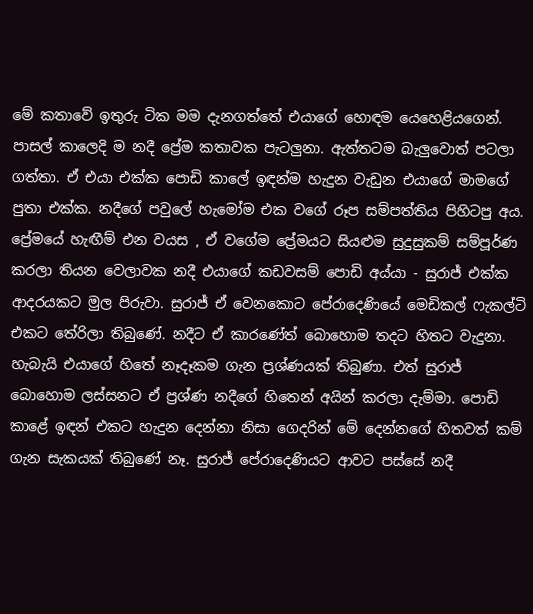මේ කතාවේ ඉතුරු ටික මම දැනගත්තේ එයාගේ හොඳම යෙහෙළියගෙන්. පාසල් කාලෙදි ම නදී ප්‍රේම කතාවක පැටලුනා. ඇත්තටම බැලුවොත් පටලා ගත්තා. ඒ එයා එක්ක පොඩි කාලේ ඉඳන්ම හැදුන වැඩුන එයාගේ මාමගේ පුතා එක්ක. නදීගේ පවුලේ හැමෝම එක වගේ රූප සම්පත්තිය පිහිටපු අය. ප්‍රේමයේ හැඟීම් එන වයස , ඒ වගේම ප්‍රේමයට සියළුම සුදුසුකම් සම්පූර්ණ කරලා තියන වෙලාවක නදී එයාගේ කඩවසම් පොඩි අය්යා - සුරාජ් එක්ක ආදරයකට මුල පිරුවා. සුරාජ් ඒ වෙනකොට පේරාදෙණියේ මෙඩිකල් ෆැකල්ටි එකට තේරිලා තිබුණේ. නදීට ඒ කාරණේත් බොහොම තදට හිතට වැදුනා. හැබැයි එයාගේ හිතේ නෑදෑකම ගැන ප්‍රශ්ණයක් තිබුණා. එත් සුරාජ් බොහොම ලස්සනට ඒ ප්‍රශ්ණ නදීගේ හිතෙන් අයින් කරලා දැම්මා. පොඩි කාළේ ඉඳන් එකට හැදුන දෙන්නා නිසා ගෙදරින් මේ දෙන්නගේ හිතවත් කම් ගැන සැකයක් තිබුණේ නෑ. සුරාජ් පේරාදෙණියට ආවට පස්සේ නදී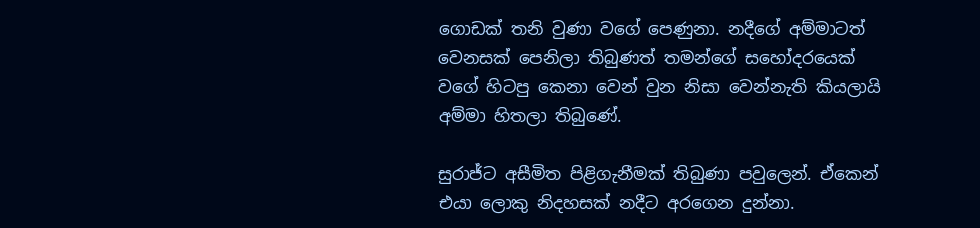ගොඩක් තනි වුණා වගේ පෙණුනා. නදීගේ අම්මාටත් වෙනසක් පෙනිලා තිබුණත් තමන්ගේ සහෝදරයෙක් වගේ හිටපු කෙනා වෙන් වුන නිසා වෙන්නැති කියලායි අම්මා හිතලා තිබුණේ.

සුරාජ්ට අසීමිත පිළිගැනීමක් තිබුණා පවුලෙන්. ඒකෙන් එයා ලොකු නිදහසක් නදීට අරගෙන දුන්නා.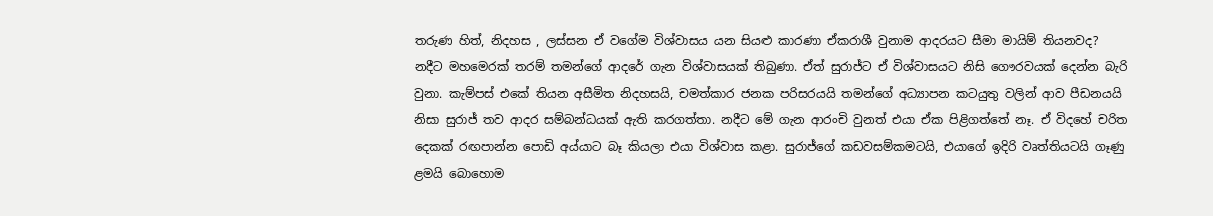තරුණ හිත්, නිදහස , ලස්සන ඒ වගේම විශ්වාසය යන සියළු කාරණා ඒකරාශී වුනාම ආදරයට සීමා මායිම් තියනවද? නදීට මහමෙරක් තරම් තමන්ගේ ආදරේ ගැන විශ්වාසයක් තිබුණා. ඒත් සුරාජ්ට ඒ විශ්වාසයට නිසි ගෞරවයක් දෙන්න බැරි වුනා. කැම්පස් එකේ තියන අසීමිත නිදහසයි, චමත්කාර ජනක පරිසරයයි තමන්ගේ අධ්‍යාපන කටයුතු වලින් ආව පීඩනයයි නිසා සුරාජ් තව ආදර සම්බන්ධයක් ඇති කරගත්තා. නදීට මේ ගැන ආරංචි වුනත් එයා ඒක පිළිගත්තේ නෑ. ඒ විදහේ චරිත දෙකක් රඟපාන්න පොඩි අය්යාට බෑ කියලා එයා විශ්වාස කළා. සුරාජ්ගේ කඩවසම්කමටයි, එයාගේ ඉදිරි වෘත්තියටයි ගෑණු ළමයි බොහොම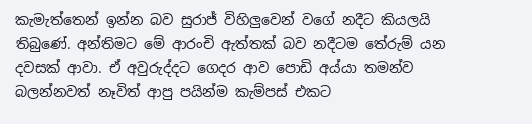කැමැත්තෙන් ඉන්න බව සුරාජ් විහිලුවෙන් වගේ නදීට කියලයි තිබුණේ. අන්තිමට මේ ආරංචි ඇත්තක් බව නදීටම තේරුම් යන දවසක් ආවා. ඒ අවුරුද්දට ගෙදර ආව පොඩි අය්යා තමන්ව බලන්නවත් නෑවිත් ආපු පයින්ම කැම්පස් එකට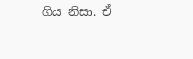ගිය නිසා. ඒ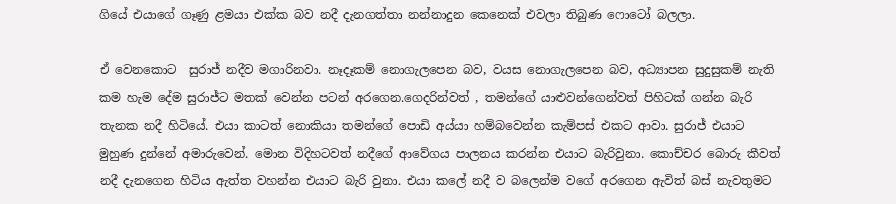ගියේ එයාගේ ගෑණු ළමයා එක්ක බව නදී දැනගත්තා නන්නාදුන කෙනෙක් එවලා තිබුණ ෆොටෝ බලලා.

ඒ වෙනකොට  සුරාජ් නදීව මගාරිනවා. නෑදෑකම් නොගැලපෙන බව, වයස නොගැලපෙන බව, අධ්‍යාපන සුදුසුකම් නැති කම හැම දේම සුරාජ්ට මතක් වෙන්න පටන් අරගෙන.ගෙදරින්වත් , තමන්ගේ යාළුවන්ගෙන්වත් පිහිටක් ගන්න බැරි තැනක නදී හිටියේ. එයා කාටත් නොකියා තමන්ගේ පොඩි අය්යා හම්බවෙන්න කැම්පස් එකට ආවා. සුරාජ් එයාට මුහුණ දුන්නේ අමාරුවෙන්. මොන විදිහටවත් නදීගේ ආවේගය පාලනය කරන්න එයාට බැරිවුනා. කොච්චර බොරු කීවත් නදී දැනගෙන හිටිය ඇත්ත වහන්න එයාට බැරි වුනා. එයා කලේ නදී ව බලෙන්ම වගේ අරගෙන ඇවිත් බස් නැවතුමට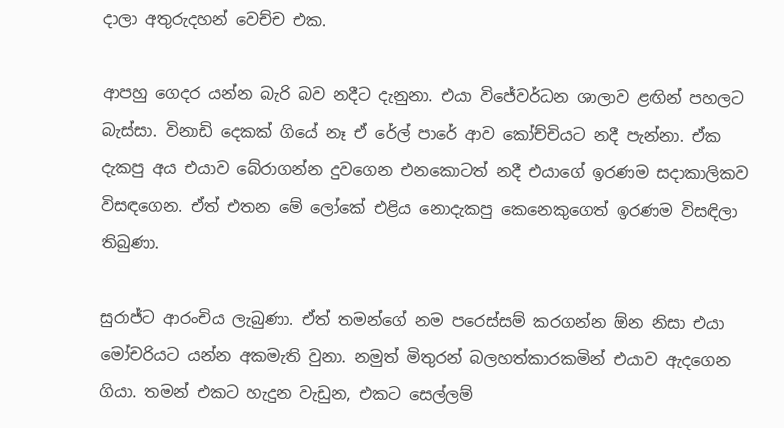දාලා අතුරුදහන් වෙච්ච එක.

ආපහු ගෙදර යන්න බැරි බව නදීට දැනුනා. එයා විජේවර්ධන ශාලාව ළඟින් පහලට බැස්සා. විනාඩි දෙකක් ගියේ නෑ ඒ රේල් පාරේ ආව කෝච්චියට නදී පැන්නා. ඒක දැකපු අය එයාව බේරාගන්න දුවගෙන එනකොටත් නදී එයාගේ ඉරණම සදාකාලිකව විසඳගෙන. ඒත් එතන මේ ලෝකේ එළිය නොදැකපු කෙනෙකුගෙත් ඉරණම විසඳිලා තිබුණා.

සුරාජ්ට ආරංචිය ලැබුණා. ඒත් තමන්ගේ නම පරෙස්සම් කරගන්න ඕන නිසා එයා මෝචරියට යන්න අකමැති වුනා. නමුත් මිතුරන් බලහත්කාරකමින් එයාව ඇදගෙන ගියා. තමන් එකට හැදුන වැඩුන, එකට සෙල්ලම්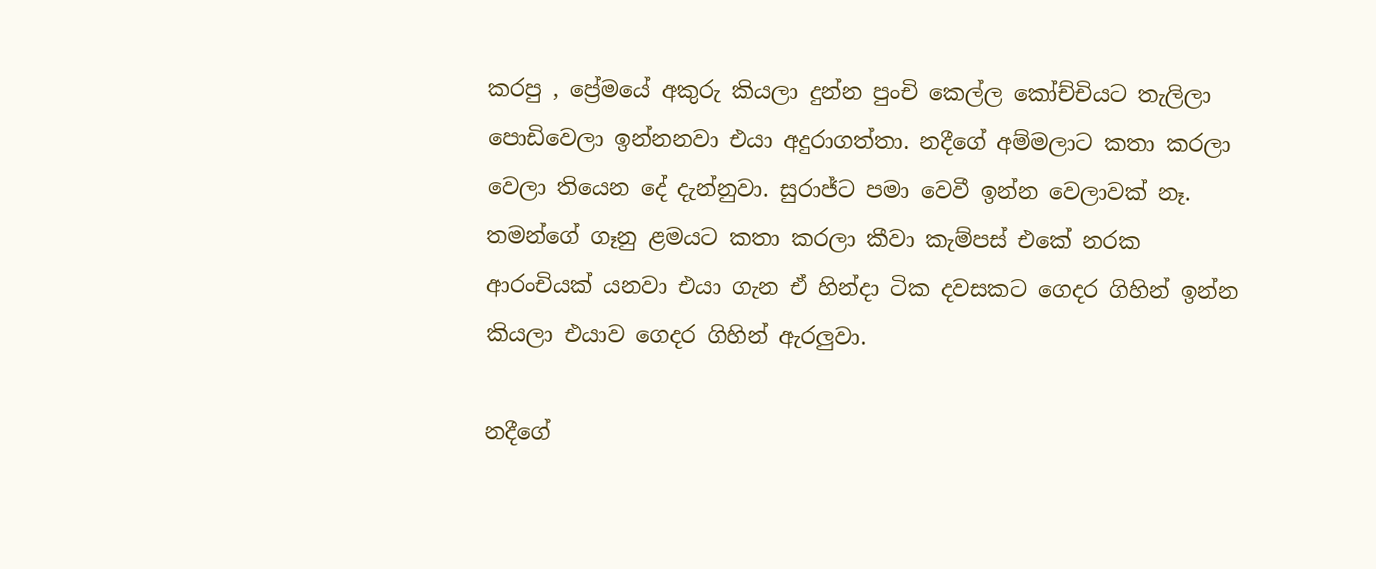කරපු , ප්‍රේමයේ අකුරු කියලා දුන්න පුංචි කෙල්ල කෝච්චියට තැලිලා පොඩිවෙලා ඉන්නනවා එයා අදුරාගත්තා. නදීගේ අම්මලාට කතා කරලා වෙලා තියෙන දේ දැන්නුවා. සුරාජ්ට පමා වෙවී ඉන්න වෙලාවක් නෑ. තමන්ගේ ගෑනු ළමයට කතා කරලා කීවා කැම්පස් එකේ නරක ආරංචියක් යනවා එයා ගැන ඒ හින්දා ටික දවසකට ගෙදර ගිහින් ඉන්න කියලා එයාව ගෙදර ගිහින් ඇරලුවා.

නදීගේ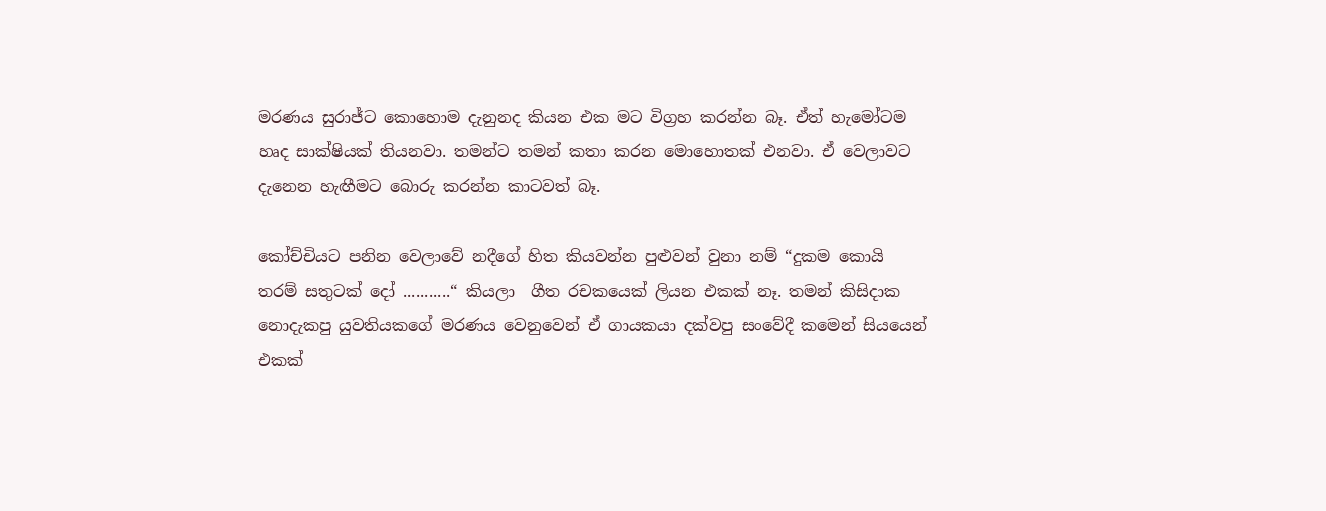මරණය සුරාජ්ට කොහොම දැනුනද කියන එක මට විග්‍රහ කරන්න බෑ. ඒත් හැමෝටම හෘද සාක්ෂියක් තියනවා. තමන්ට තමන් කතා කරන මොහොතක් එනවා. ඒ වෙලාවට දැනෙන හැඟීමට බොරු කරන්න කාටවත් බෑ.

කෝච්චියට පනින වෙලාවේ නදීගේ හිත කියවන්න පුළුවන් වුනා නම් “දුකම කොයි තරම් සතුටක් දෝ ...........“ කියලා  ගීත රචකයෙක් ලියන එකක් නෑ. තමන් කිසිදාක නොදැකපු යුවතියකගේ මරණය වෙනුවෙන් ඒ ගායකයා දක්වපු සංවේදී කමෙන් සියයෙන් එකක්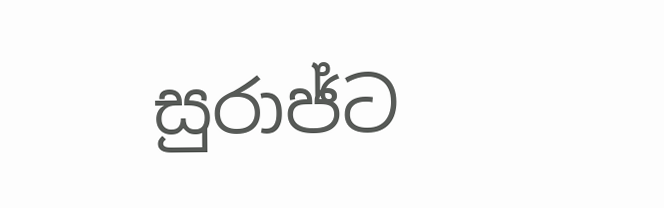සුරාජ්ට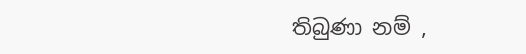තිබුණා නම් ,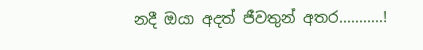නදී ඔයා අදත් ජීවතුන් අතර...........!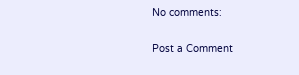No comments:

Post a Comment